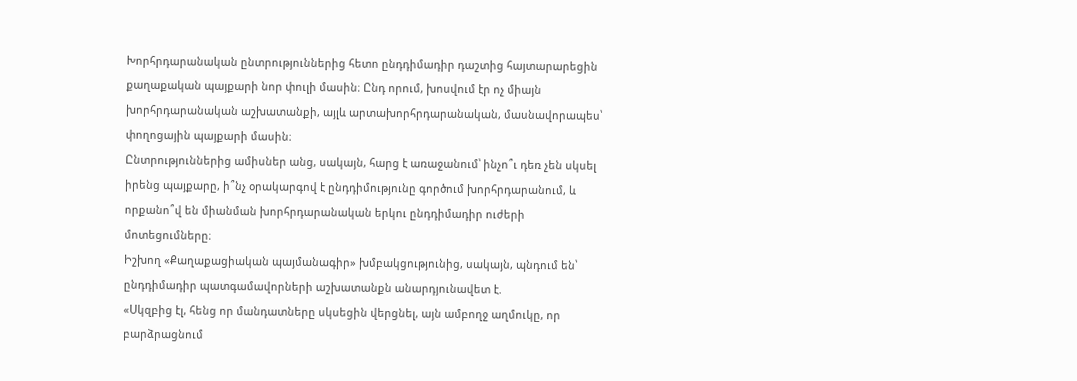Խորհրդարանական ընտրություններից հետո ընդդիմադիր դաշտից հայտարարեցին քաղաքական պայքարի նոր փուլի մասին։ Ընդ որում, խոսվում էր ոչ միայն խորհրդարանական աշխատանքի, այլև արտախորհրդարանական, մասնավորապես՝ փողոցային պայքարի մասին։
Ընտրություններից ամիսներ անց, սակայն, հարց է առաջանում՝ ինչո՞ւ դեռ չեն սկսել իրենց պայքարը, ի՞նչ օրակարգով է ընդդիմությունը գործում խորհրդարանում, և որքանո՞վ են միանման խորհրդարանական երկու ընդդիմադիր ուժերի մոտեցումները։
Իշխող «Քաղաքացիական պայմանագիր» խմբակցությունից, սակայն, պնդում են՝ ընդդիմադիր պատգամավորների աշխատանքն անարդյունավետ է.
«Սկզբից էլ, հենց որ մանդատները սկսեցին վերցնել, այն ամբողջ աղմուկը, որ բարձրացնում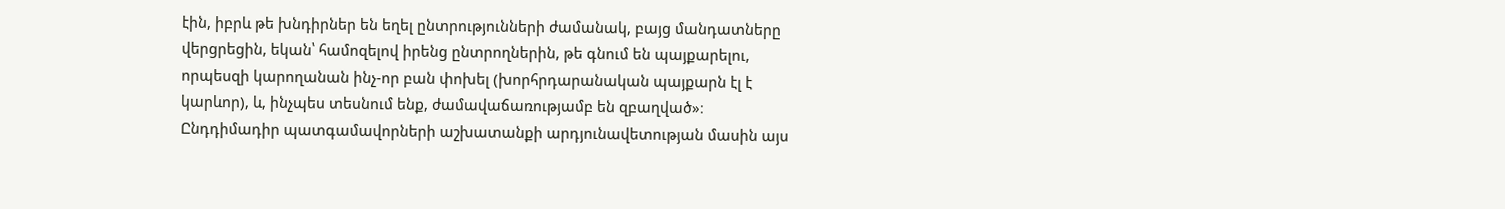էին, իբրև թե խնդիրներ են եղել ընտրությունների ժամանակ, բայց մանդատները վերցրեցին, եկան՝ համոզելով իրենց ընտրողներին, թե գնում են պայքարելու, որպեսզի կարողանան ինչ-որ բան փոխել (խորհրդարանական պայքարն էլ է կարևոր), և, ինչպես տեսնում ենք, ժամավաճառությամբ են զբաղված»։
Ընդդիմադիր պատգամավորների աշխատանքի արդյունավետության մասին այս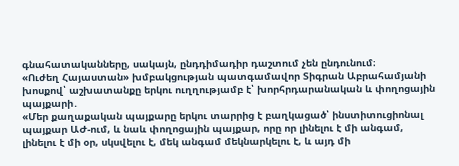գնահատականները, սակայն, ընդդիմադիր դաշտում չեն ընդունում։
«Ուժեղ Հայաստան» խմբակցության պատգամավոր Տիգրան Աբրահամյանի խոսքով՝ աշխատանքը երկու ուղղությամբ է՝ խորհրդարանական և փողոցային պայքարի․
«Մեր քաղաքական պայքարը երկու տարրից է բաղկացած՝ ինստիտուցիոնալ պայքար ԱԺ-ում, և նաև փողոցային պայքար, որը որ լինելու է մի անգամ, լինելու է մի օր, սկսվելու է, մեկ անգամ մեկնարկելու է, և այդ մի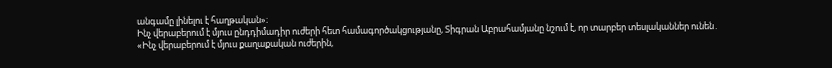անգամը լինելու է հաղթական»։
Ինչ վերաբերում է մյուս ընդդիմադիր ուժերի հետ համագործակցությանը, Տիգրան Աբրահամյանը նշում է, որ տարբեր տեսլականներ ունեն․
«Ինչ վերաբերում է մյուս քաղաքական ուժերին,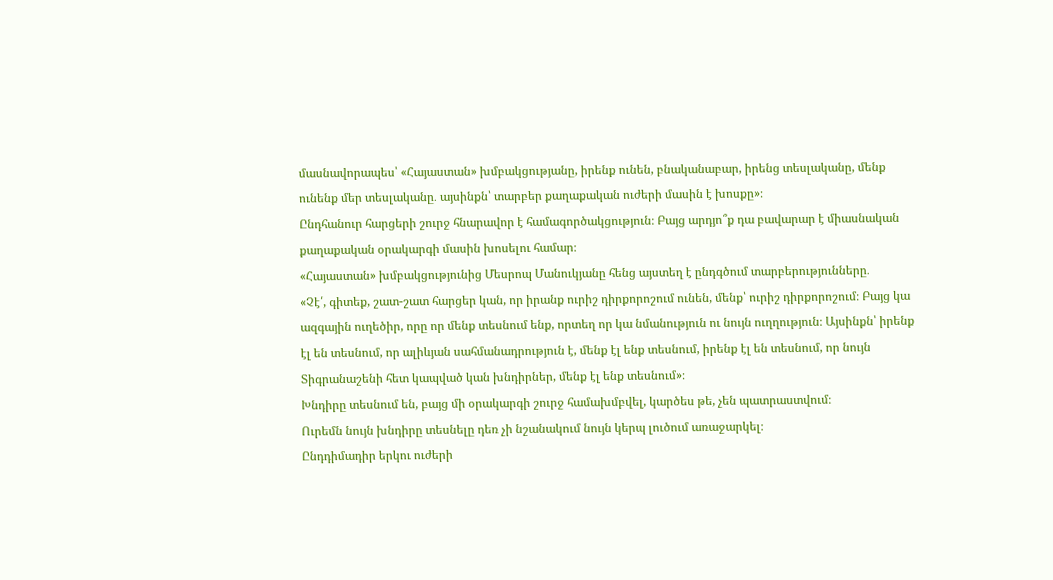մասնավորապես՝ «Հայաստան» խմբակցությանը, իրենք ունեն, բնականաբար, իրենց տեսլականը, մենք ունենք մեր տեսլականը․ այսինքն՝ տարբեր քաղաքական ուժերի մասին է խոսքը»։
Ընդհանուր հարցերի շուրջ հնարավոր է համագործակցություն։ Բայց արդյո՞ք դա բավարար է միասնական քաղաքական օրակարգի մասին խոսելու համար։
«Հայաստան» խմբակցությունից Մեսրոպ Մանուկյանը հենց այստեղ է ընդգծում տարբերությունները․
«Չէ՛, գիտեք, շատ-շատ հարցեր կան, որ իրանք ուրիշ դիրքորոշում ունեն, մենք՝ ուրիշ դիրքորոշում։ Բայց կա ազգային ուղեծիր, որը որ մենք տեսնում ենք, որտեղ որ կա նմանություն ու նույն ուղղություն։ Այսինքն՝ իրենք էլ են տեսնում, որ ալիևյան սահմանադրություն է, մենք էլ ենք տեսնում, իրենք էլ են տեսնում, որ նույն Տիգրանաշենի հետ կապված կան խնդիրներ, մենք էլ ենք տեսնում»։
Խնդիրը տեսնում են, բայց մի օրակարգի շուրջ համախմբվել, կարծես թե, չեն պատրաստվում։
Ուրեմն նույն խնդիրը տեսնելը դեռ չի նշանակում նույն կերպ լուծում առաջարկել։
Ընդդիմադիր երկու ուժերի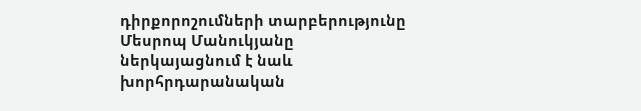դիրքորոշումների տարբերությունը Մեսրոպ Մանուկյանը ներկայացնում է նաև խորհրդարանական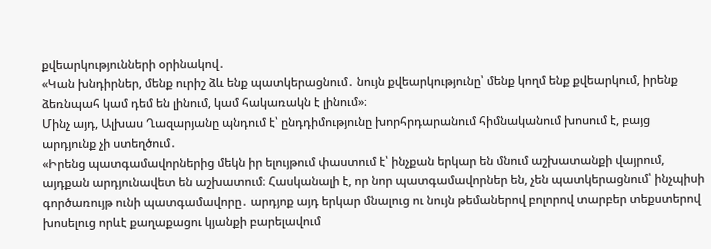քվեարկությունների օրինակով․
«Կան խնդիրներ, մենք ուրիշ ձև ենք պատկերացնում․ նույն քվեարկությունը՝ մենք կողմ ենք քվեարկում, իրենք ձեռնպահ կամ դեմ են լինում, կամ հակառակն է լինում»։
Մինչ այդ, Ալխաս Ղազարյանը պնդում է՝ ընդդիմությունը խորհրդարանում հիմնականում խոսում է, բայց արդյունք չի ստեղծում․
«Իրենց պատգամավորներից մեկն իր ելույթում փաստում է՝ ինչքան երկար են մնում աշխատանքի վայրում, այդքան արդյունավետ են աշխատում։ Հասկանալի է, որ նոր պատգամավորներ են, չեն պատկերացնում՝ ինչպիսի գործառույթ ունի պատգամավորը․ արդյոք այդ երկար մնալուց ու նույն թեմաներով բոլորով տարբեր տեքստերով խոսելուց որևէ քաղաքացու կյանքի բարելավում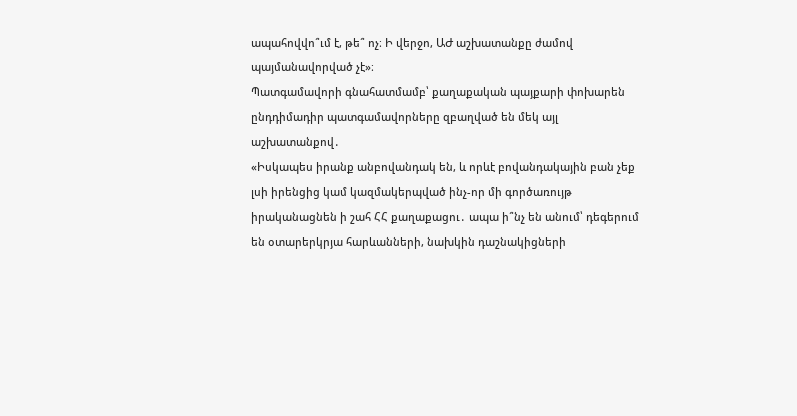ապահովվո՞ւմ է, թե՞ ոչ։ Ի վերջո, ԱԺ աշխատանքը ժամով պայմանավորված չէ»։
Պատգամավորի գնահատմամբ՝ քաղաքական պայքարի փոխարեն ընդդիմադիր պատգամավորները զբաղված են մեկ այլ աշխատանքով․
«Իսկապես իրանք անբովանդակ են, և որևէ բովանդակային բան չեք լսի իրենցից կամ կազմակերպված ինչ-որ մի գործառույթ իրականացնեն ի շահ ՀՀ քաղաքացու․ ապա ի՞նչ են անում՝ դեգերում են օտարերկրյա հարևանների, նախկին դաշնակիցների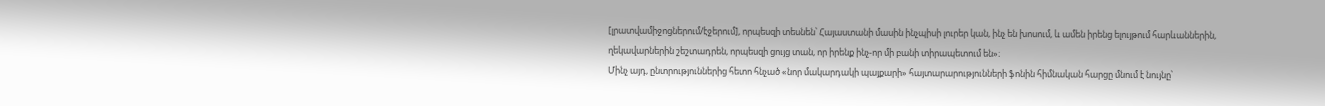[լրատվամիջոցներում/էջերում], որպեսզի տեսնեն՝ Հայաստանի մասին ինչպիսի լուրեր կան, ինչ են խոսում, և ամեն իրենց ելույթում հարևաններին, ղեկավարներին շեշտադրեն, որպեսզի ցույց տան, որ իրենք ինչ-որ մի բանի տիրապետում են»։
Մինչ այդ, ընտրություններից հետո հնչած «նոր մակարդակի պայքարի» հայտարարությունների ֆոնին հիմնական հարցը մնում է նույնը՝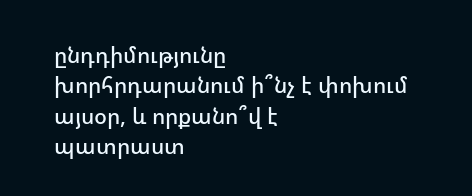ընդդիմությունը խորհրդարանում ի՞նչ է փոխում այսօր, և որքանո՞վ է պատրաստ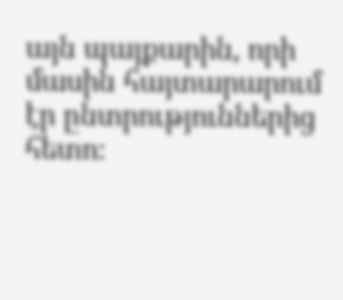այն պայքարին, որի մասին հայտարարում էր ընտրություններից հետո։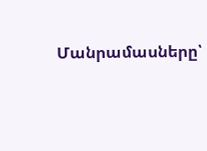Մանրամասները՝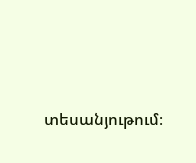տեսանյութում։